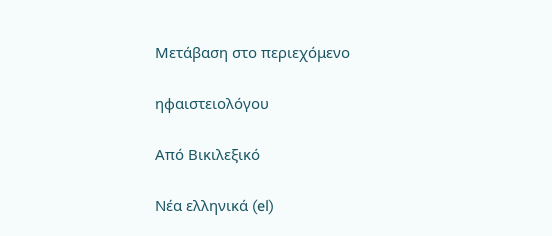Μετάβαση στο περιεχόμενο

ηφαιστειολόγου

Από Βικιλεξικό

Νέα ελληνικά (el)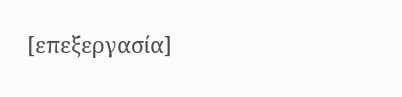[επεξεργασία]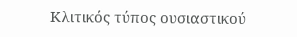Κλιτικός τύπος ουσιαστικού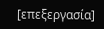[επεξεργασία]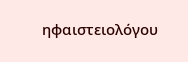ηφαιστειολόγου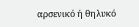αρσενικό ή θηλυκό